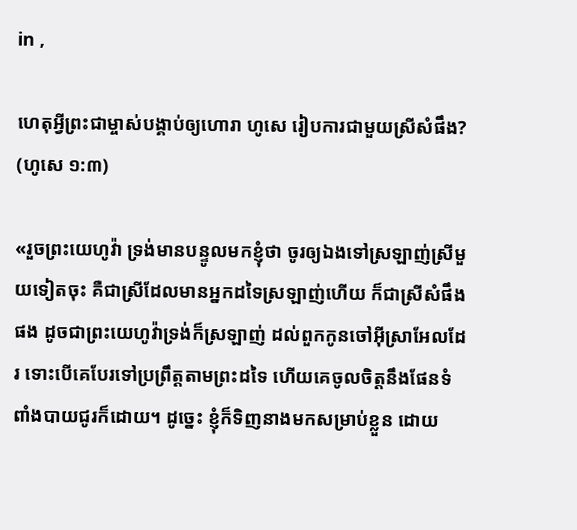in ,

ហេតុអ្វីព្រះជាម្ចាស់បង្គាប់ឲ្យហោរា ហូសេ រៀបការជាមួយស្រីសំផឹង? (ហូសេ ១:៣)

«រួចព្រះយេហូវ៉ា ទ្រង់មានបន្ទូលមកខ្ញុំថា ចូរឲ្យឯងទៅស្រឡាញ់ស្រីមួយទៀតចុះ គឺជាស្រីដែលមានអ្នកដទៃស្រឡាញ់ហើយ ក៏ជាស្រីសំផឹងផង ដូចជាព្រះយេហូវ៉ាទ្រង់ក៏ស្រឡាញ់ ដល់ពួកកូនចៅអ៊ីស្រាអែលដែរ ទោះបើគេបែរទៅប្រព្រឹត្តតាមព្រះដទៃ ហើយគេចូលចិត្តនឹងផែនទំពាំងបាយជូរក៏ដោយ។ ដូច្នេះ ខ្ញុំក៏ទិញនាងមកសម្រាប់ខ្លួន ដោយ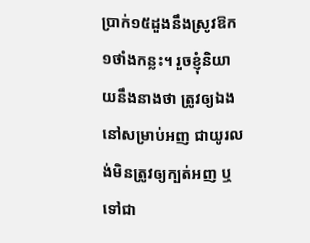ប្រាក់១៥ដួងនឹងស្រូវឱក១ថាំងកន្លះ។ រួចខ្ញុំនិយាយនឹងនាងថា ត្រូវឲ្យឯងនៅសម្រាប់អញ ជាយូរលង់មិនត្រូវឲ្យក្បត់អញ ឬទៅជា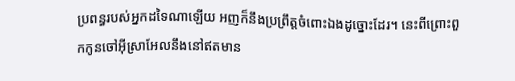ប្រពន្ធរបស់អ្នកដទៃណាឡើយ អញក៏នឹងប្រព្រឹត្តចំពោះឯងដូច្នោះដែរ។ នេះពីព្រោះពួកកូនចៅអ៊ីស្រាអែលនឹងនៅឥតមាន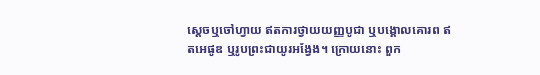ស្ដេចឬចៅហ្វាយ ឥតការថ្វាយយញ្ញបូជា ឬបង្គោលគោរព ឥតអេផូឌ ឬរូបព្រះជាយូរអង្វែង។ ក្រោយនោះ ពួក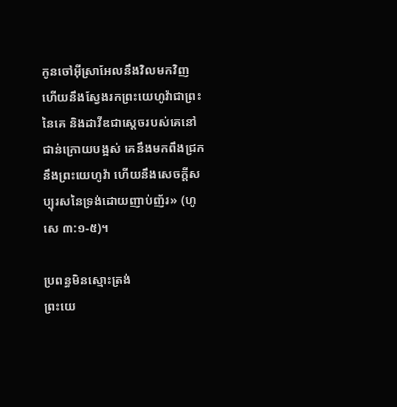កូនចៅអ៊ីស្រាអែលនឹងវិលមកវិញ ហើយនឹងស្វែងរកព្រះយេហូវ៉ាជាព្រះនៃគេ និងដាវីឌជាស្ដេចរបស់គេនៅជាន់ក្រោយបង្អស់ គេនឹងមកពឹងជ្រកនឹងព្រះយេហូវ៉ា ហើយនឹងសេចក្ដីសប្បុរសនៃទ្រង់ដោយញាប់ញ័រ» (ហូសេ ៣:១-៥)។

ប្រពន្ធមិនស្មោះត្រង់
ព្រះយេ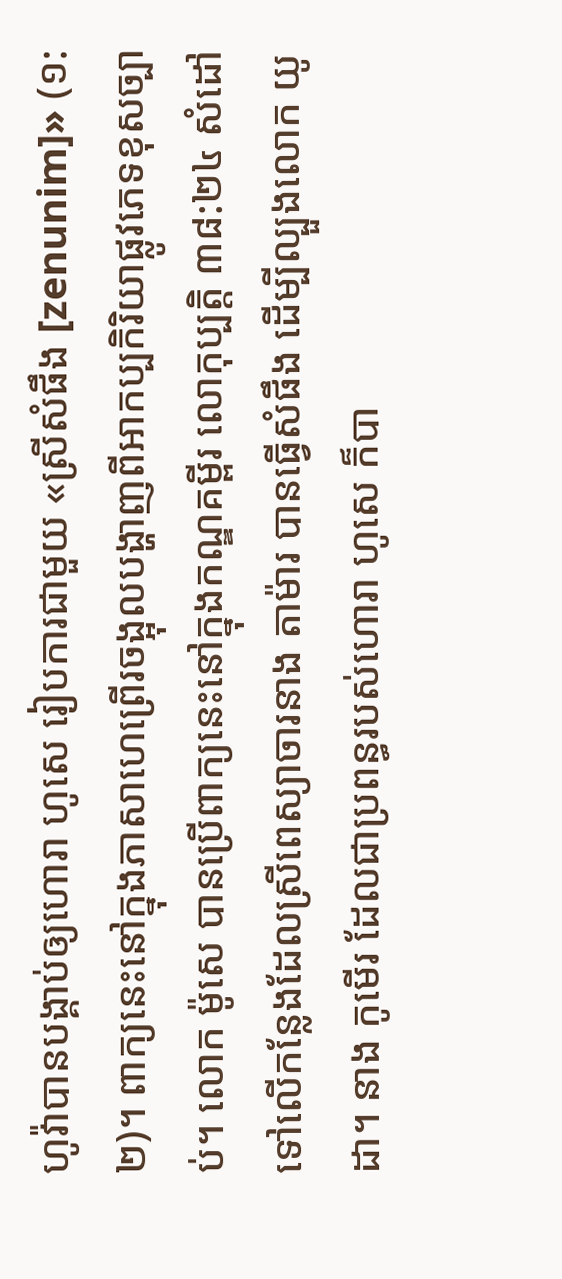ហូវ៉ាបានបង្គាប់ឲ្យហោរា ហូសេ រៀបការជាមួយ «ស្រីសំផឹង [zenunim]» (១:២)។ ពាក្យនេះនៅក្នុងភាសាហេព្រើរចង្អុលបង្ហាញពីអាកប្បកិរិយាផ្លូវភេទខុសច្បាប់។ លោក ម៉ូសេ បានប្រើពាក្យនេះនៅក្នុងកណ្ឌគម្ពីរ លោកុប្បត្ដិ ៣៨:២៤ សំដៅទៅលើកន្លែងដែលស្រីពេស្យាចារនាង តាម៉ារ បានធ្វើសំផឹង ដើម្បីល្បួងលោក យូដា។ នាង កូមើរ ដែលជាប្រពន្ធរបស់ហោរា ហូសេ ក៏បា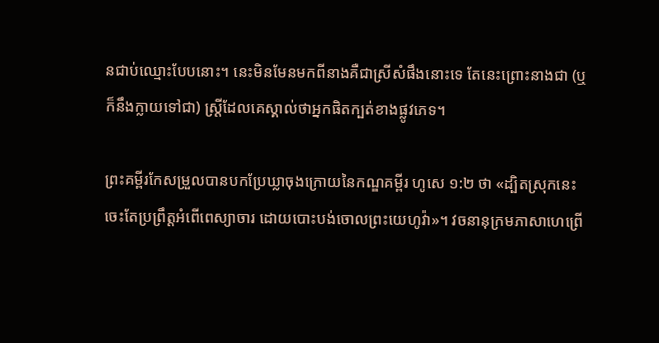នជាប់ឈ្មោះបែបនោះ។ នេះមិនមែនមកពីនាងគឺជាស្រីសំផឹងនោះទេ តែនេះព្រោះនាងជា (ឬក៏នឹងក្លាយទៅជា) ស្ត្រីដែលគេស្គាល់ថាអ្នកផិតក្បត់ខាងផ្លូវភេទ។

ព្រះគម្ពីរកែសម្រួលបានបកប្រែឃ្លាចុងក្រោយនៃកណ្ឌគម្ពីរ ហូសេ ១:២ ថា «ដ្បិតស្រុកនេះចេះតែប្រព្រឹត្តអំពើពេស្យា‌ចារ ដោយបោះបង់ចោលព្រះយេហូវ៉ា»។ វចនានុក្រមភាសាហេព្រើ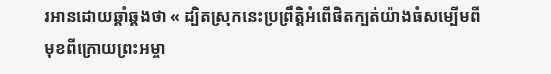រអានដោយឆ្គាំឆ្គងថា « ដ្បិតស្រុកនេះប្រព្រឹត្តិអំពើផិតក្បត់យ៉ាងធំសម្បើមពីមុខពីក្រោយព្រះអម្ចា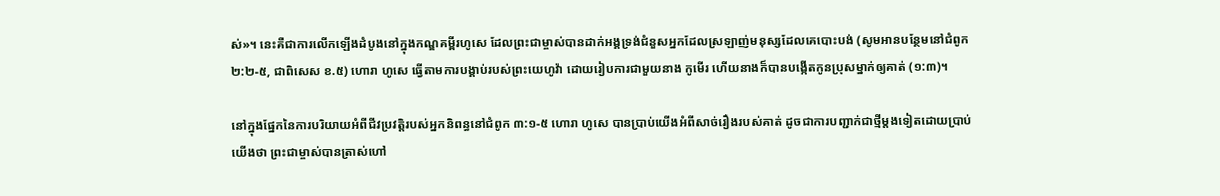ស់»។ នេះគឺជាការលើកឡើងដំបូងនៅក្នុងកណ្ឌគម្ពីរហូសេ ដែលព្រះជាម្ចាស់បានដាក់អង្គទ្រង់ជំនួសអ្នកដែលស្រឡាញ់មនុស្សដែលគេបោះបង់ (សូមអានបន្ថែមនៅជំពូក ២:២-៥, ជាពិសេស ខ.៥) ហោរា ហូសេ ធ្វើតាមការបង្គាប់របស់ព្រះយេហូវ៉ា ដោយរៀបការជាមួយនាង កូមើរ ហើយនាងក៏បានបង្កើតកូនប្រុសម្នាក់ឲ្យគាត់ (១:៣)។

នៅក្នុងផ្នែកនៃការបរិយាយអំពីជីវប្រវត្តិរបស់អ្នកនិពន្ធនៅជំពូក ៣:១-៥ ហោរា ហូសេ បានប្រាប់យើងអំពីសាច់រឿងរបស់គាត់ ដូចជាការបញ្ជាក់ជាថ្មីម្ដងទៀតដោយប្រាប់យើងថា ព្រះជាម្ចាស់បានត្រាស់ហៅ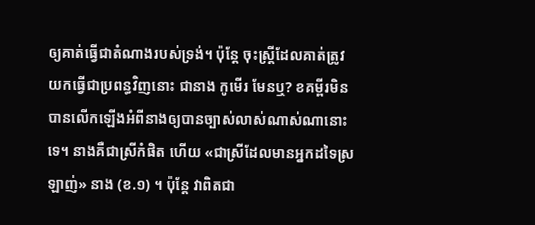ឲ្យគាត់ធ្វើជាតំណាងរបស់ទ្រង់។ ប៉ុន្តែ ចុះស្ត្រីដែលគាត់ត្រូវយកធ្វើជាប្រពន្ធវិញនោះ ជានាង កូមើរ មែនឬ? ខគម្ពីរមិនបានលើកឡើងអំពីនាងឲ្យបានច្បាស់លាស់ណាស់ណានោះទេ។ នាងគឺជាស្រីកំផិត ហើយ «ជាស្រីដែលមានអ្នកដទៃស្រឡាញ់» នាង (ខ.១) ។ ប៉ុន្តែ វាពិតជា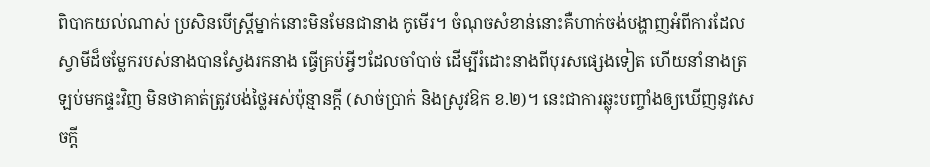ពិបាកយល់ណាស់ ប្រសិនបើស្ត្រីម្នាក់នោះមិនមែនជានាង កូមើរ។ ចំណុចសំខាន់នោះគឺហាក់ចង់បង្ហាញអំពីការដែលស្វាមីដ៏ចម្លែករបស់នាងបានស្វែងរកនាង ធ្វើគ្រប់អ្វីៗដែលចាំបាច់ ដើម្បីរំដោះនាងពីបុរសផ្សេងទៀត ហើយនាំនាងត្រឡប់មកផ្ទះវិញ មិនថាគាត់ត្រូវបង់ថ្លៃអស់ប៉ុន្មានក្ដី (សាច់ប្រាក់ និងស្រូវឱក ខ.២)។ នេះជាការឆ្លុះបញ្ចាំងឲ្យឃើញនូវសេចក្ដី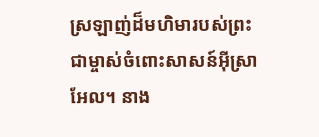ស្រឡាញ់ដ៏មហិមារបស់ព្រះជាម្ចាស់ចំពោះសាសន៍អ៊ីស្រាអែល។ នាង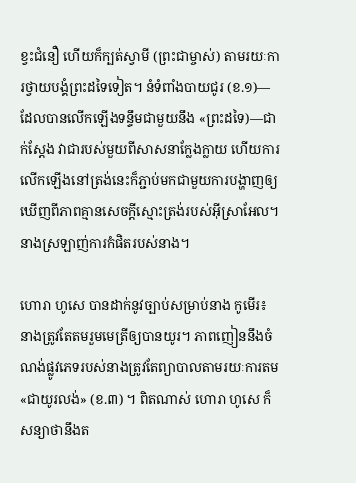ខ្វះជំនឿ ហើយក៏ក្បត់ស្វាមី (ព្រះជាម្ចាស់) តាមរយៈការថ្វាយបង្គំព្រះដទៃទៀត។ នំទំពាំងបាយជូរ (ខ.១)—ដែលបានលើកឡើងទន្ទឹមជាមួយនឹង «ព្រះដទៃ)—ជាក់ស្ដែង វាជារបស់មួយពីសាសនាក្លែងក្លាយ ហើយការលើកឡើងនៅត្រង់នេះក៏ភ្ជាប់មកជាមួយការបង្ហាញឲ្យឃើញពីភាពគ្មានសេចក្ដីស្មោះត្រង់របស់អ៊ីស្រាអែល។ នាងស្រឡាញ់ការកំផិតរបស់នាង។

ហោរា ហូសេ បានដាក់នូវច្បាប់សម្រាប់នាង កូមើរ៖ នាងត្រូវតែតមរួមមេត្រីឲ្យបានយូរ។ ភាពញៀននឹងចំណង់ផ្លូវភេទរបស់នាងត្រូវតែព្យាបាលតាមរយៈការតម «ជាយូរលង់» (ខ.៣) ។ ពិតណាស់ ហោរា ហូសេ ក៏សន្យាថានឹងត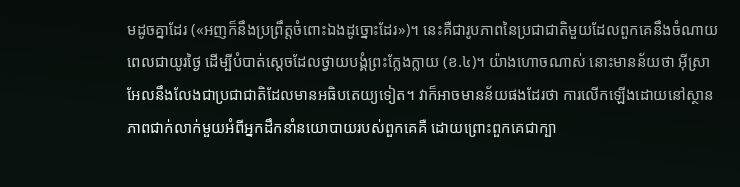មដូចគ្នាដែរ («អញក៏នឹងប្រព្រឹត្តចំពោះឯងដូច្នោះដែរ»)។ នេះគឺជារូបភាពនៃប្រជាជាតិមួយដែលពួកគេនឹងចំណាយពេលជាយូរថ្ងៃ ដើម្បីបំបាត់ស្ដេចដែលថ្វាយបង្គំព្រះក្លែងក្លាយ (ខ.៤)។ យ៉ាងហោចណាស់ នោះមានន័យថា អ៊ីស្រាអែលនឹងលែងជាប្រជាជាតិដែលមានអធិបតេយ្យទៀត។ វាក៏អាចមានន័យផងដែរថា ការលើកឡើងដោយនៅស្ថានភាពជាក់លាក់មួយអំពីអ្នកដឹកនាំនយោបាយរបស់ពួកគេគឺ ដោយព្រោះពួកគេជាក្បា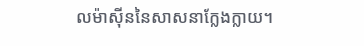លម៉ាស៊ីននៃសាសនាក្លែងក្លាយ។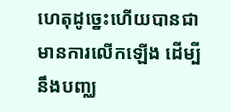ហេតុដូច្នេះហើយបានជាមានការលើកឡើង ដើម្បីនឹងបញ្ឈ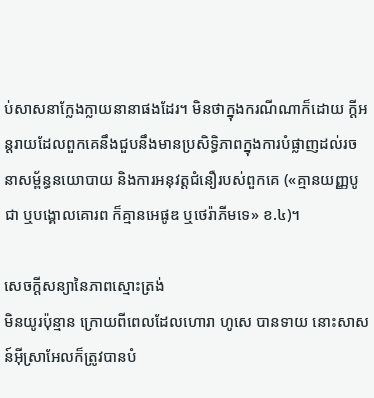ប់សាសនាក្លែងក្លាយនានាផងដែរ។ មិនថាក្នុងករណីណាក៏ដោយ ក្ដីអន្តរាយដែលពួកគេនឹងជួបនឹងមានប្រសិទ្ធិភាពក្នុងការបំផ្លាញដល់រចនាសម្ព័ន្ធនយោបាយ និងការអនុវត្តជំនឿរបស់ពួកគេ («គ្មានយញ្ញ‌បូជា ឬបង្គោលគោរព ក៏គ្មានអេផូឌ ឬថេរ៉ាភីមទេ» ខ.៤)។

សេចក្ដីសន្យានៃភាពស្មោះត្រង់
មិនយូរប៉ុន្មាន ក្រោយពីពេលដែលហោរា ហូសេ បានទាយ នោះសាសន៍អ៊ីស្រាអែលក៏ត្រូវបានបំ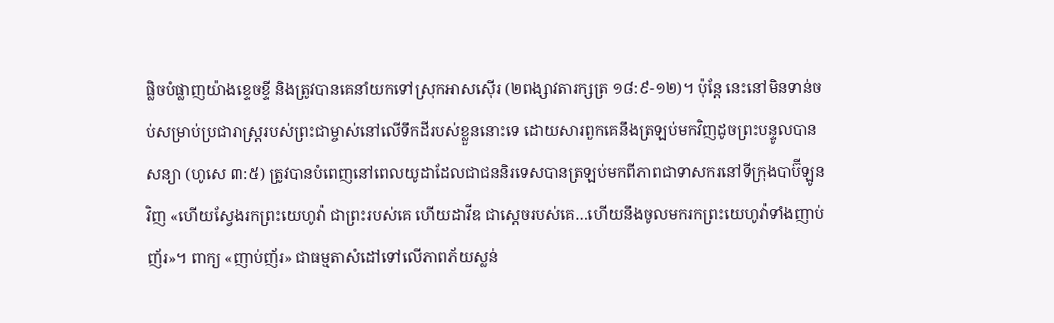ផ្លិចបំផ្លាញយ៉ាងខ្ទេចខ្ទី និងត្រូវបានគេនាំយកទៅស្រុកអាសស៊ើរ (២ពង្សាវតារក្សត្រ ១៨:៩-១២)។ ប៉ុន្តែ នេះនៅមិនទាន់ចប់សម្រាប់ប្រជារាស្ត្ររបស់ព្រះជាម្ចាស់នៅលើទឹកដីរបស់ខ្លួននោះទេ ដោយសារពួកគេនឹងត្រឡប់មកវិញដូចព្រះបន្ទូលបានសន្យា (ហូសេ ៣:៥) ត្រូវបានបំពេញនៅពេលយូដាដែលជាជននិរទេសបានត្រឡប់មកពីភាពជាទាសករនៅទីក្រុងបាប៊ីឡូនវិញ «ហើយស្វែងរកព្រះយេហូវ៉ា ជាព្រះរបស់គេ ហើយដាវីឌ ជាស្ដេចរបស់គេ…ហើយនឹងចូលមករកព្រះយេហូវ៉ាទាំងញាប់ញ័រ»។ ពាក្យ «ញាប់ញ័រ» ជាធម្មតាសំដៅទៅលើភាពភ័យស្លន់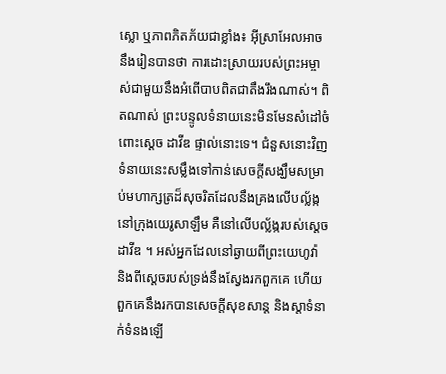ស្លោ ឬភាពភិតភ័យជាខ្លាំង៖ អ៊ីស្រាអែលអាចនឹងរៀនបានថា ការដោះស្រាយរបស់ព្រះអម្ចាស់ជាមួយនឹងអំពើបាបពិតជាតឹងរឹងណាស់។ ពិតណាស់ ព្រះបន្ទូលទំនាយនេះមិនមែនសំដៅចំពោះស្ដេច ដាវីឌ ផ្ទាល់នោះទេ។ ជំនួសនោះវិញ ទំនាយនេះសម្លឹងទៅកាន់សេចក្ដីសង្ឃឹមសម្រាប់មហាក្សត្រដ៏សុចរិតដែលនឹងគ្រងលើបល្ល័ង្កនៅក្រុងយេរូសាឡឹម គឺនៅលើបល្ល័ង្ករបស់ស្ដេច ដាវីឌ ។ អស់អ្នកដែលនៅឆ្ងាយពីព្រះយេហូវ៉ា និងពីស្ដេចរបស់ទ្រង់នឹងស្វែងរកពួកគេ ហើយពួកគេនឹងរកបានសេចក្ដីសុខសាន្ត និងស្តាទំនាក់ទំនងឡើ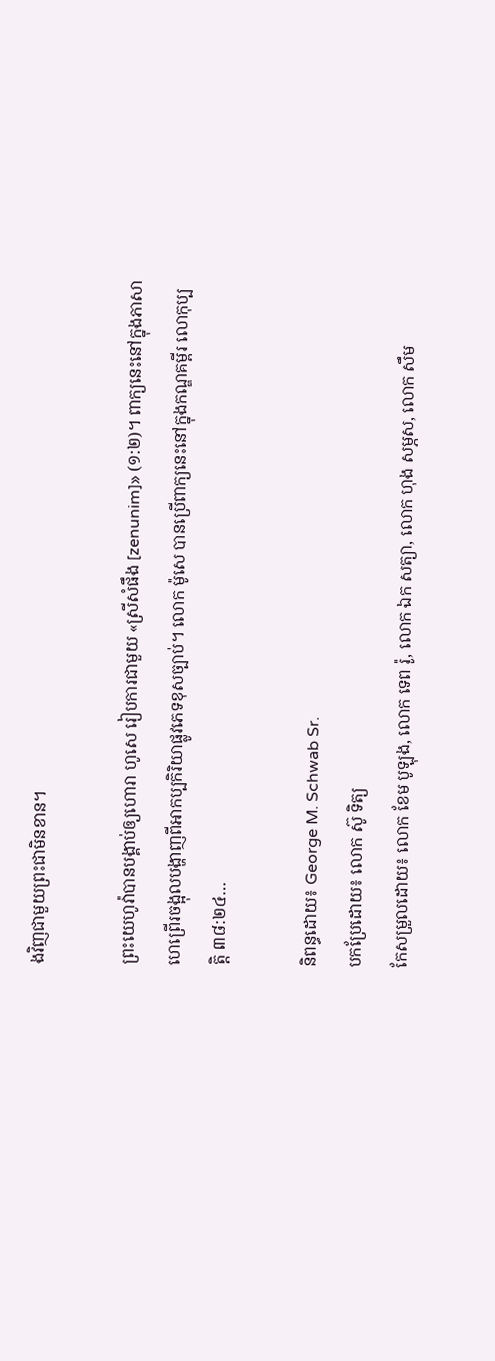ងវិញជាមួយព្រះជាមិនខាន។

ព្រះយេហូវ៉ាបានបង្គាប់ឲ្យហោរា ហូសេ រៀបការជាមួយ «ស្រីសំផឹង [zenunim]» (១:២)។ ពាក្យនេះនៅក្នុងភាសាហេព្រើរចង្អុលបង្ហាញពីអាកប្បកិរិយាផ្លូវភេទខុសច្បាប់។ លោក ម៉ូសេ បានប្រើពាក្យនេះនៅក្នុងកណ្ឌគម្ពីរ លោកុប្បត្ដិ ៣៨:២៤…

និពន្ធដោយ៖ George M. Schwab Sr.
បកប្រែដោយ៖ លោក ស៊ូ ទិត្យ
កែសម្រួលដោយ៖ លោក ខែម បូឡុង, លោក ទេព រ៉ូ, លោក ឯក សត្យា, លោក ហុង សម្ភស, លោក សឹម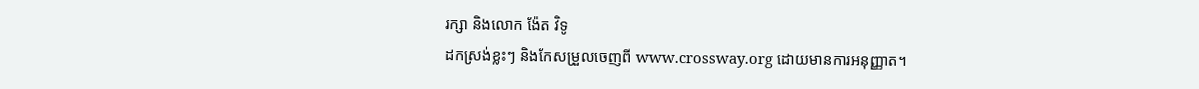រក្សា និងលោក ង៉ែត វិទូ
ដកស្រង់ខ្លះៗ និងកែសម្រួលចេញពី www.crossway.org ដោយមានការអនុញ្ញាត។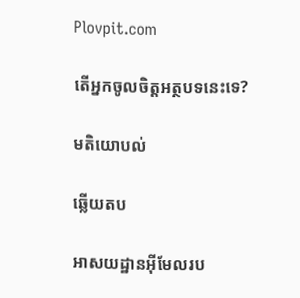Plovpit.com

តើអ្នកចូលចិត្តអត្ថបទនេះទេ?

មតិយោបល់

ឆ្លើយតប

អាសយដ្ឋានអ៊ីមែលរប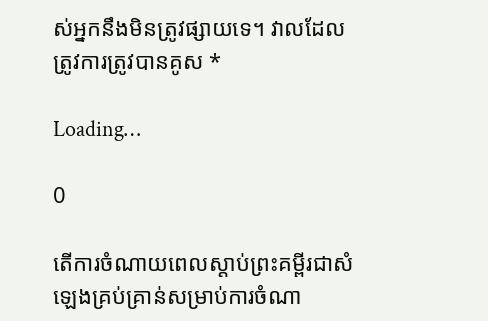ស់អ្នកនឹងមិនត្រូវផ្សាយទេ។ វាលដែលត្រូវការត្រូវបានគូស *

Loading…

0

តើការចំណាយពេលស្ដាប់ព្រះគម្ពីរជាសំឡេងគ្រប់គ្រាន់សម្រាប់ការចំណា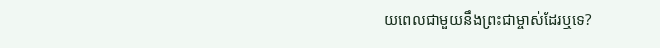យពេលជាមួយនឹងព្រះជាម្ចាស់ដែរឬទេ?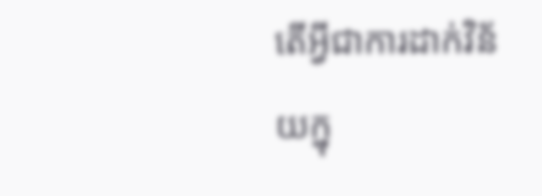តើអ្វីជាការដាក់វិន័យក្នុ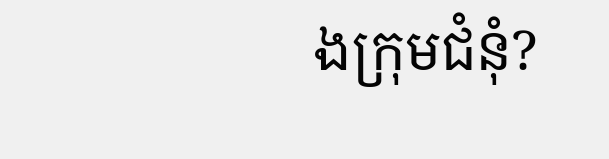ងក្រុមជំនុំ?